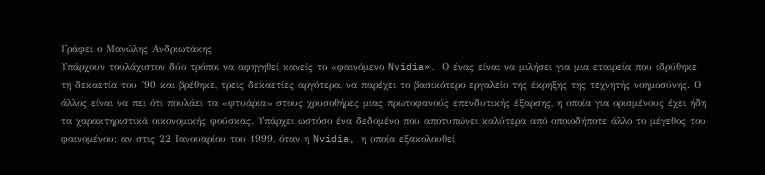Γράφει ο Μανώλης Ανδριωτάκης
Υπάρχουν τουλάχιστον δύο τρόποι να αφηγηθεί κανείς το «φαινόμενο Nvidia». Ο ένας είναι να μιλήσει για μια εταιρεία που ιδρύθηκε τη δεκαετία του ’90 και βρέθηκε, τρεις δεκαετίες αργότερα, να παρέχει το βασικότερο εργαλείο της έκρηξης της τεχνητής νοημοσύνης. Ο άλλος είναι να πει ότι πουλάει τα «φτυάρια» στους χρυσοθήρες μιας πρωτοφανούς επενδυτικής έξαρσης, η οποία για ορισμένους έχει ήδη τα χαρακτηριστικά οικονομικής φούσκας. Υπάρχει ωστόσο ένα δεδομένο που αποτυπώνει καλύτερα από οποιοδήποτε άλλο το μέγεθος του φαινομένου: αν στις 22 Ιανουαρίου του 1999, όταν η Nvidia, η οποία εξακολουθεί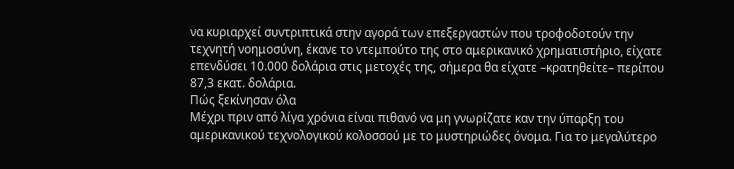να κυριαρχεί συντριπτικά στην αγορά των επεξεργαστών που τροφοδοτούν την τεχνητή νοημοσύνη, έκανε το ντεμπούτο της στο αμερικανικό χρηματιστήριο, είχατε επενδύσει 10.000 δολάρια στις μετοχές της, σήμερα θα είχατε –κρατηθείτε– περίπου 87,3 εκατ. δολάρια.
Πώς ξεκίνησαν όλα
Μέχρι πριν από λίγα χρόνια είναι πιθανό να μη γνωρίζατε καν την ύπαρξη του αμερικανικού τεχνολογικού κολοσσού με το μυστηριώδες όνομα. Για το μεγαλύτερο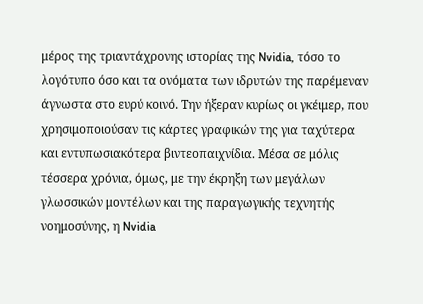μέρος της τριαντάχρονης ιστορίας της Nvidia, τόσο το λογότυπο όσο και τα ονόματα των ιδρυτών της παρέμεναν άγνωστα στο ευρύ κοινό. Την ήξεραν κυρίως οι γκέιμερ, που χρησιμοποιούσαν τις κάρτες γραφικών της για ταχύτερα και εντυπωσιακότερα βιντεοπαιχνίδια. Μέσα σε μόλις τέσσερα χρόνια, όμως, με την έκρηξη των μεγάλων γλωσσικών μοντέλων και της παραγωγικής τεχνητής νοημοσύνης, η Nvidia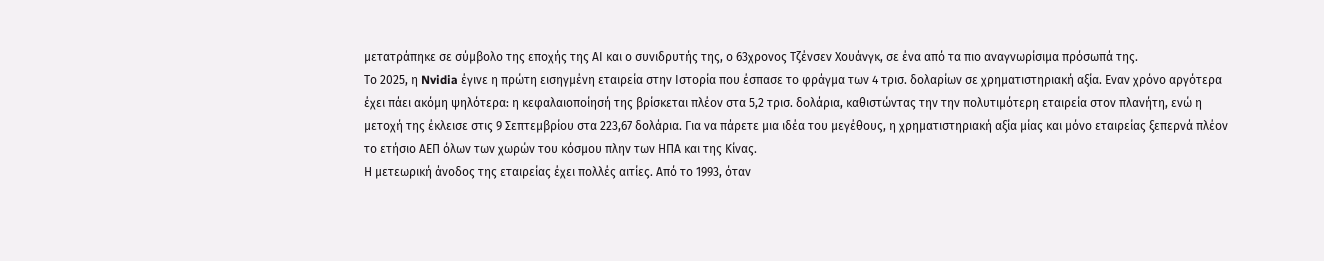μετατράπηκε σε σύμβολο της εποχής της ΑΙ και ο συνιδρυτής της, ο 63χρονος Τζένσεν Χουάνγκ, σε ένα από τα πιο αναγνωρίσιμα πρόσωπά της.
Το 2025, η Nvidia έγινε η πρώτη εισηγμένη εταιρεία στην Ιστορία που έσπασε το φράγμα των 4 τρισ. δολαρίων σε χρηματιστηριακή αξία. Εναν χρόνο αργότερα έχει πάει ακόμη ψηλότερα: η κεφαλαιοποίησή της βρίσκεται πλέον στα 5,2 τρισ. δολάρια, καθιστώντας την την πολυτιμότερη εταιρεία στον πλανήτη, ενώ η μετοχή της έκλεισε στις 9 Σεπτεμβρίου στα 223,67 δολάρια. Για να πάρετε μια ιδέα του μεγέθους, η χρηματιστηριακή αξία μίας και μόνο εταιρείας ξεπερνά πλέον το ετήσιο ΑΕΠ όλων των χωρών του κόσμου πλην των ΗΠΑ και της Κίνας.
Η μετεωρική άνοδος της εταιρείας έχει πολλές αιτίες. Από το 1993, όταν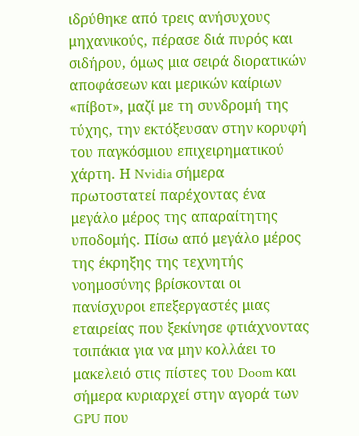ιδρύθηκε από τρεις ανήσυχους μηχανικούς, πέρασε διά πυρός και σιδήρου, όμως μια σειρά διορατικών αποφάσεων και μερικών καίριων «πίβοτ», μαζί με τη συνδρομή της τύχης, την εκτόξευσαν στην κορυφή του παγκόσμιου επιχειρηματικού χάρτη. Η Nvidia σήμερα πρωτοστατεί παρέχοντας ένα μεγάλο μέρος της απαραίτητης υποδομής. Πίσω από μεγάλο μέρος της έκρηξης της τεχνητής νοημοσύνης βρίσκονται οι πανίσχυροι επεξεργαστές μιας εταιρείας που ξεκίνησε φτιάχνοντας τσιπάκια για να μην κολλάει το μακελειό στις πίστες του Doom και σήμερα κυριαρχεί στην αγορά των GPU που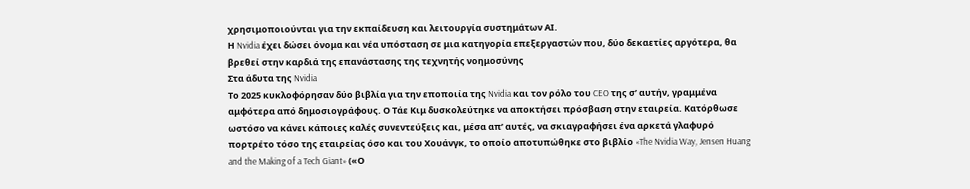χρησιμοποιούνται για την εκπαίδευση και λειτουργία συστημάτων ΑΙ.
Η Nvidia έχει δώσει όνομα και νέα υπόσταση σε μια κατηγορία επεξεργαστών που, δύο δεκαετίες αργότερα, θα βρεθεί στην καρδιά της επανάστασης της τεχνητής νοημοσύνης
Στα άδυτα της Nvidia
Το 2025 κυκλοφόρησαν δύο βιβλία για την εποποιία της Nvidia και τον ρόλο του CEO της σ’ αυτήν, γραμμένα αμφότερα από δημοσιογράφους. Ο Τάε Κιμ δυσκολεύτηκε να αποκτήσει πρόσβαση στην εταιρεία. Κατόρθωσε ωστόσο να κάνει κάποιες καλές συνεντεύξεις και, μέσα απ’ αυτές, να σκιαγραφήσει ένα αρκετά γλαφυρό πορτρέτο τόσο της εταιρείας όσο και του Χουάνγκ, το οποίο αποτυπώθηκε στο βιβλίο «The Nvidia Way, Jensen Huang and the Making of a Tech Giant» («Ο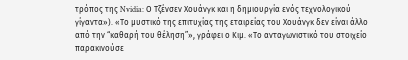τρόπος της Nvidia: Ο Τζένσεν Χουάνγκ και η δημιουργία ενός τεχνολογικού γίγαντα»). «Το μυστικό της επιτυχίας της εταιρείας του Χουάνγκ δεν είναι άλλο από την “καθαρή του θέληση”», γράφει ο Κιμ. «Το ανταγωνιστικό του στοιχείο παρακινούσε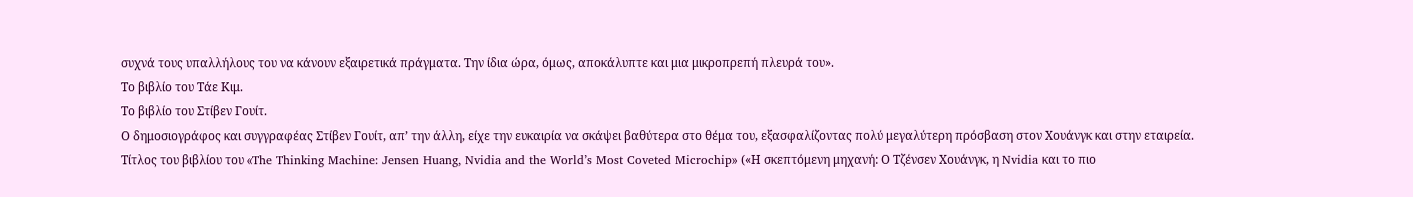συχνά τους υπαλλήλους του να κάνουν εξαιρετικά πράγματα. Την ίδια ώρα, όμως, αποκάλυπτε και μια μικροπρεπή πλευρά του».
Το βιβλίο του Τάε Κιμ.
Το βιβλίο του Στίβεν Γουίτ.
Ο δημοσιογράφος και συγγραφέας Στίβεν Γουίτ, απ’ την άλλη, είχε την ευκαιρία να σκάψει βαθύτερα στο θέμα του, εξασφαλίζοντας πολύ μεγαλύτερη πρόσβαση στον Χουάνγκ και στην εταιρεία. Τίτλος του βιβλίου του «The Thinking Machine: Jensen Huang, Nvidia and the World’s Most Coveted Microchip» («Η σκεπτόμενη μηχανή: Ο Τζένσεν Χουάνγκ, η Nvidia και το πιο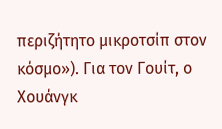περιζήτητο μικροτσίπ στον κόσμο»). Για τον Γουίτ, ο Χουάνγκ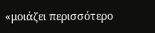«μοιάζει περισσότερο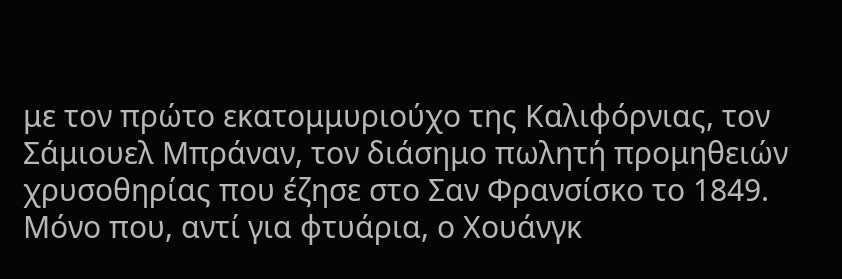με τον πρώτο εκατομμυριούχο της Καλιφόρνιας, τον Σάμιουελ Μπράναν, τον διάσημο πωλητή προμηθειών χρυσοθηρίας που έζησε στο Σαν Φρανσίσκο το 1849. Μόνο που, αντί για φτυάρια, ο Χουάνγκ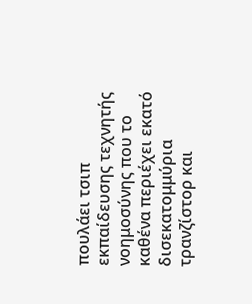πουλάει τσιπ εκπαίδευσης τεχνητής νοημοσύνης που το καθένα περιέχει εκατό δισεκατομμύρια τρανζίστορ και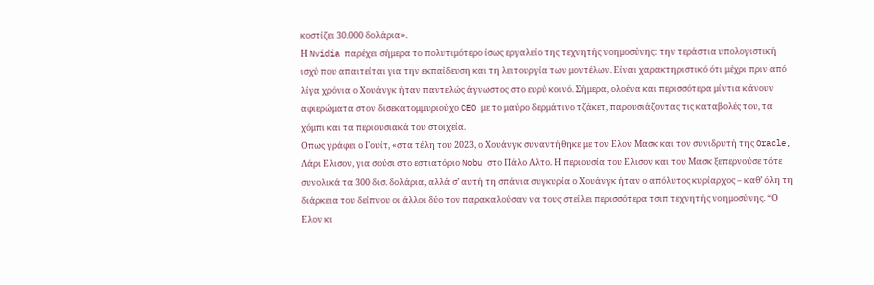κοστίζει 30.000 δολάρια».
Η Nvidia παρέχει σήμερα το πολυτιμότερο ίσως εργαλείο της τεχνητής νοημοσύνης: την τεράστια υπολογιστική ισχύ που απαιτείται για την εκπαίδευση και τη λειτουργία των μοντέλων. Είναι χαρακτηριστικό ότι μέχρι πριν από λίγα χρόνια ο Χουάνγκ ήταν παντελώς άγνωστος στο ευρύ κοινό. Σήμερα, ολοένα και περισσότερα μίντια κάνουν αφιερώματα στον δισεκατομμυριούχο CEO με το μαύρο δερμάτινο τζάκετ, παρουσιάζοντας τις καταβολές του, τα χόμπι και τα περιουσιακά του στοιχεία.
Οπως γράφει ο Γουίτ, «στα τέλη του 2023, ο Χουάνγκ συναντήθηκε με τον Ελον Μασκ και τον συνιδρυτή της Oracle, Λάρι Ελισον, για σούσι στο εστιατόριο Nobu στο Πάλο Αλτο. Η περιουσία του Ελισον και του Μασκ ξεπερνούσε τότε συνολικά τα 300 δισ. δολάρια, αλλά σ’ αυτή τη σπάνια συγκυρία ο Χουάνγκ ήταν ο απόλυτος κυρίαρχος – καθ’ όλη τη διάρκεια του δείπνου οι άλλοι δύο τον παρακαλούσαν να τους στείλει περισσότερα τσιπ τεχνητής νοημοσύνης. “Ο Ελον κι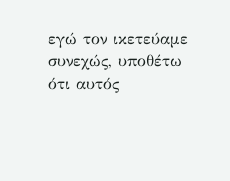εγώ τον ικετεύαμε συνεχώς, υποθέτω ότι αυτός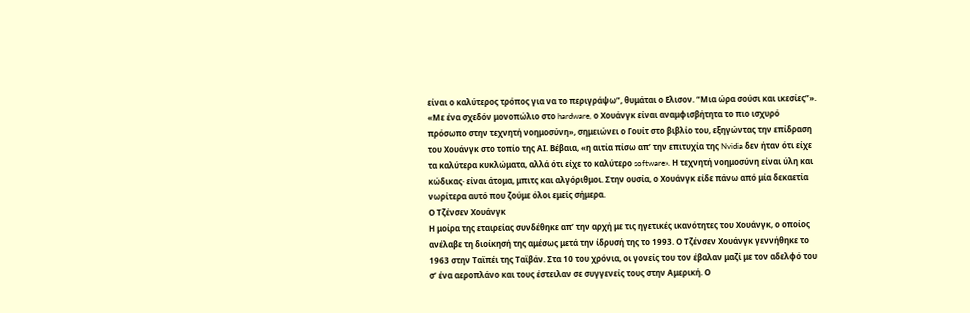είναι ο καλύτερος τρόπος για να το περιγράψω”, θυμάται ο Ελισον. “Μια ώρα σούσι και ικεσίες”».
«Με ένα σχεδόν μονοπώλιο στο hardware, ο Χουάνγκ είναι αναμφισβήτητα το πιο ισχυρό πρόσωπο στην τεχνητή νοημοσύνη», σημειώνει ο Γουίτ στο βιβλίο του, εξηγώντας την επίδραση του Χουάνγκ στο τοπίο της ΑΙ. Βέβαια, «η αιτία πίσω απ’ την επιτυχία της Nvidia δεν ήταν ότι είχε τα καλύτερα κυκλώματα, αλλά ότι είχε το καλύτερο software». Η τεχνητή νοημοσύνη είναι ύλη και κώδικας· είναι άτομα, μπιτς και αλγόριθμοι. Στην ουσία, ο Χουάνγκ είδε πάνω από μία δεκαετία νωρίτερα αυτό που ζούμε όλοι εμείς σήμερα.
Ο Τζένσεν Χουάνγκ
Η μοίρα της εταιρείας συνδέθηκε απ’ την αρχή με τις ηγετικές ικανότητες του Χουάνγκ, ο οποίος ανέλαβε τη διοίκησή της αμέσως μετά την ίδρυσή της το 1993. Ο Τζένσεν Χουάνγκ γεννήθηκε το 1963 στην Ταϊπέι της Ταϊβάν. Στα 10 του χρόνια, οι γονείς του τον έβαλαν μαζί με τον αδελφό του σ’ ένα αεροπλάνο και τους έστειλαν σε συγγενείς τους στην Αμερική. Ο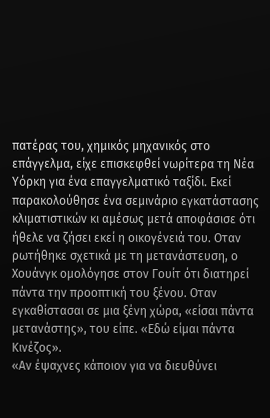πατέρας του, χημικός μηχανικός στο επάγγελμα, είχε επισκεφθεί νωρίτερα τη Νέα Υόρκη για ένα επαγγελματικό ταξίδι. Εκεί παρακολούθησε ένα σεμινάριο εγκατάστασης κλιματιστικών κι αμέσως μετά αποφάσισε ότι ήθελε να ζήσει εκεί η οικογένειά του. Οταν ρωτήθηκε σχετικά με τη μετανάστευση, ο Χουάνγκ ομολόγησε στον Γουίτ ότι διατηρεί πάντα την προοπτική του ξένου. Οταν εγκαθίστασαι σε μια ξένη χώρα, «είσαι πάντα μετανάστης», του είπε. «Εδώ είμαι πάντα Κινέζος».
«Αν έψαχνες κάποιον για να διευθύνει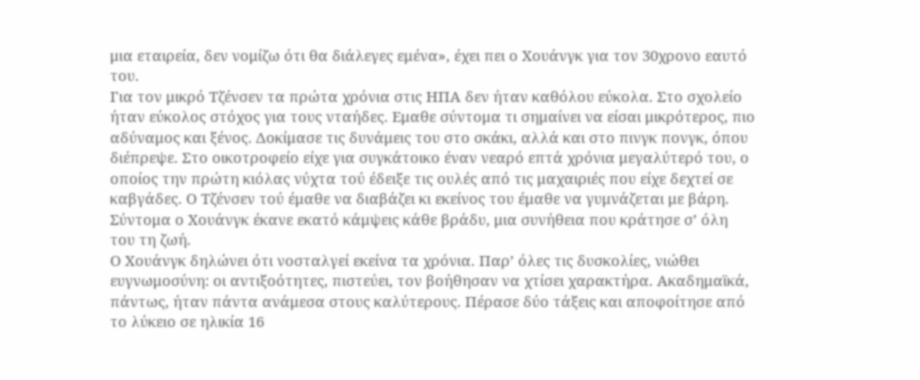μια εταιρεία, δεν νομίζω ότι θα διάλεγες εμένα», έχει πει ο Χουάνγκ για τον 30χρονο εαυτό του.
Για τον μικρό Τζένσεν τα πρώτα χρόνια στις ΗΠΑ δεν ήταν καθόλου εύκολα. Στο σχολείο ήταν εύκολος στόχος για τους νταήδες. Εμαθε σύντομα τι σημαίνει να είσαι μικρότερος, πιο αδύναμος και ξένος. Δοκίμασε τις δυνάμεις του στο σκάκι, αλλά και στο πινγκ πονγκ, όπου διέπρεψε. Στο οικοτροφείο είχε για συγκάτοικο έναν νεαρό επτά χρόνια μεγαλύτερό του, ο οποίος την πρώτη κιόλας νύχτα τού έδειξε τις ουλές από τις μαχαιριές που είχε δεχτεί σε καβγάδες. Ο Τζένσεν τού έμαθε να διαβάζει κι εκείνος του έμαθε να γυμνάζεται με βάρη. Σύντομα ο Χουάνγκ έκανε εκατό κάμψεις κάθε βράδυ, μια συνήθεια που κράτησε σ’ όλη του τη ζωή.
Ο Χουάνγκ δηλώνει ότι νοσταλγεί εκείνα τα χρόνια. Παρ’ όλες τις δυσκολίες, νιώθει ευγνωμοσύνη: οι αντιξοότητες, πιστεύει, τον βοήθησαν να χτίσει χαρακτήρα. Ακαδημαϊκά, πάντως, ήταν πάντα ανάμεσα στους καλύτερους. Πέρασε δύο τάξεις και αποφοίτησε από το λύκειο σε ηλικία 16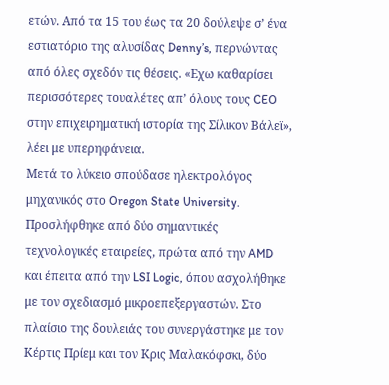ετών. Από τα 15 του έως τα 20 δούλεψε σ’ ένα εστιατόριο της αλυσίδας Denny’s, περνώντας από όλες σχεδόν τις θέσεις. «Εχω καθαρίσει περισσότερες τουαλέτες απ’ όλους τους CEO στην επιχειρηματική ιστορία της Σίλικον Βάλεϊ», λέει με υπερηφάνεια.
Μετά το λύκειο σπούδασε ηλεκτρολόγος μηχανικός στο Oregon State University. Προσλήφθηκε από δύο σημαντικές τεχνολογικές εταιρείες, πρώτα από την AMD και έπειτα από την LSI Logic, όπου ασχολήθηκε με τον σχεδιασμό μικροεπεξεργαστών. Στο πλαίσιο της δουλειάς του συνεργάστηκε με τον Κέρτις Πρίεμ και τον Κρις Μαλακόφσκι, δύο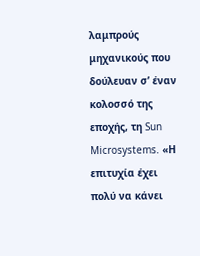λαμπρούς μηχανικούς που δούλευαν σ’ έναν κολοσσό της εποχής, τη Sun Microsystems. «Η επιτυχία έχει πολύ να κάνει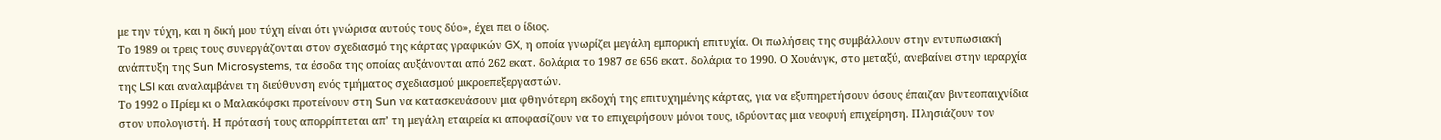με την τύχη, και η δική μου τύχη είναι ότι γνώρισα αυτούς τους δύο», έχει πει ο ίδιος.
Το 1989 οι τρεις τους συνεργάζονται στον σχεδιασμό της κάρτας γραφικών GX, η οποία γνωρίζει μεγάλη εμπορική επιτυχία. Οι πωλήσεις της συμβάλλουν στην εντυπωσιακή ανάπτυξη της Sun Microsystems, τα έσοδα της οποίας αυξάνονται από 262 εκατ. δολάρια το 1987 σε 656 εκατ. δολάρια το 1990. Ο Χουάνγκ, στο μεταξύ, ανεβαίνει στην ιεραρχία της LSI και αναλαμβάνει τη διεύθυνση ενός τμήματος σχεδιασμού μικροεπεξεργαστών.
Το 1992 ο Πρίεμ κι ο Μαλακόφσκι προτείνουν στη Sun να κατασκευάσουν μια φθηνότερη εκδοχή της επιτυχημένης κάρτας, για να εξυπηρετήσουν όσους έπαιζαν βιντεοπαιχνίδια στον υπολογιστή. Η πρότασή τους απορρίπτεται απ’ τη μεγάλη εταιρεία κι αποφασίζουν να το επιχειρήσουν μόνοι τους, ιδρύοντας μια νεοφυή επιχείρηση. Πλησιάζουν τον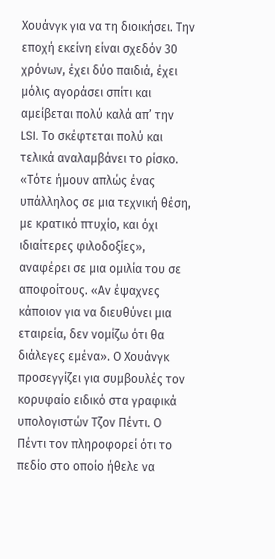Χουάνγκ για να τη διοικήσει. Την εποχή εκείνη είναι σχεδόν 30 χρόνων, έχει δύο παιδιά, έχει μόλις αγοράσει σπίτι και αμείβεται πολύ καλά απ’ την LSI. Το σκέφτεται πολύ και τελικά αναλαμβάνει το ρίσκο. «Τότε ήμουν απλώς ένας υπάλληλος σε μια τεχνική θέση, με κρατικό πτυχίο, και όχι ιδιαίτερες φιλοδοξίες», αναφέρει σε μια ομιλία του σε αποφοίτους. «Αν έψαχνες κάποιον για να διευθύνει μια εταιρεία, δεν νομίζω ότι θα διάλεγες εμένα». Ο Χουάνγκ προσεγγίζει για συμβουλές τον κορυφαίο ειδικό στα γραφικά υπολογιστών Τζον Πέντι. Ο Πέντι τον πληροφορεί ότι το πεδίο στο οποίο ήθελε να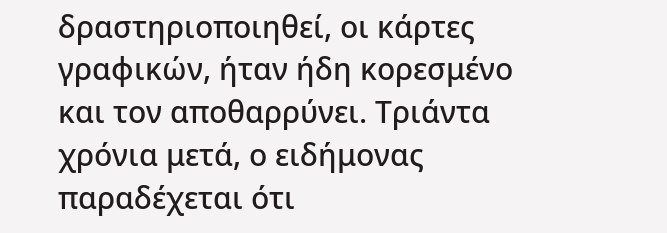δραστηριοποιηθεί, οι κάρτες γραφικών, ήταν ήδη κορεσμένο και τον αποθαρρύνει. Τριάντα χρόνια μετά, ο ειδήμονας παραδέχεται ότι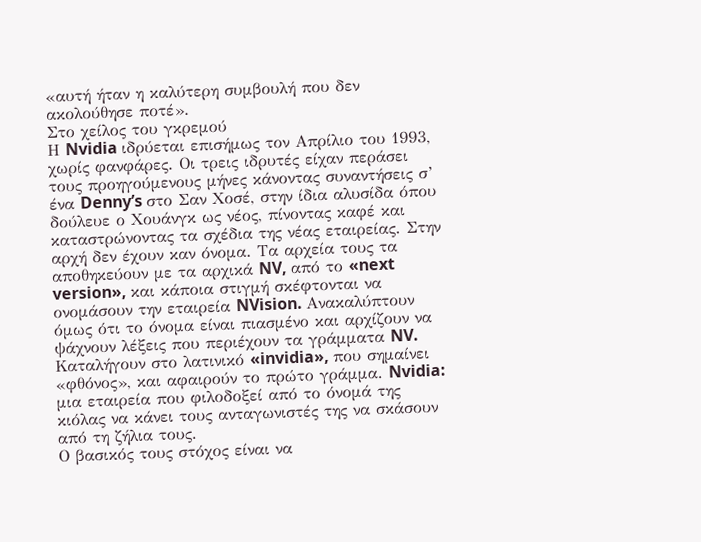«αυτή ήταν η καλύτερη συμβουλή που δεν ακολούθησε ποτέ».
Στο χείλος του γκρεμού
Η Nvidia ιδρύεται επισήμως τον Απρίλιο του 1993, χωρίς φανφάρες. Οι τρεις ιδρυτές είχαν περάσει τους προηγούμενους μήνες κάνοντας συναντήσεις σ’ ένα Denny’s στο Σαν Χοσέ, στην ίδια αλυσίδα όπου δούλευε ο Χουάνγκ ως νέος, πίνοντας καφέ και καταστρώνοντας τα σχέδια της νέας εταιρείας. Στην αρχή δεν έχουν καν όνομα. Τα αρχεία τους τα αποθηκεύουν με τα αρχικά NV, από το «next version», και κάποια στιγμή σκέφτονται να ονομάσουν την εταιρεία NVision. Ανακαλύπτουν όμως ότι το όνομα είναι πιασμένο και αρχίζουν να ψάχνουν λέξεις που περιέχουν τα γράμματα NV. Καταλήγουν στο λατινικό «invidia», που σημαίνει «φθόνος», και αφαιρούν το πρώτο γράμμα. Nvidia: μια εταιρεία που φιλοδοξεί από το όνομά της κιόλας να κάνει τους ανταγωνιστές της να σκάσουν από τη ζήλια τους.
Ο βασικός τους στόχος είναι να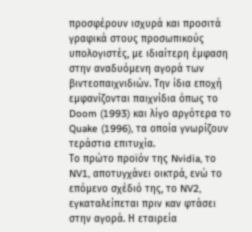προσφέρουν ισχυρά και προσιτά γραφικά στους προσωπικούς υπολογιστές, με ιδιαίτερη έμφαση στην αναδυόμενη αγορά των βιντεοπαιχνιδιών. Την ίδια εποχή εμφανίζονται παιχνίδια όπως το Doom (1993) και λίγο αργότερα το Quake (1996), τα οποία γνωρίζουν τεράστια επιτυχία.
Το πρώτο προϊόν της Nvidia, το NV1, αποτυγχάνει οικτρά, ενώ το επόμενο σχέδιό της, το NV2, εγκαταλείπεται πριν καν φτάσει στην αγορά. Η εταιρεία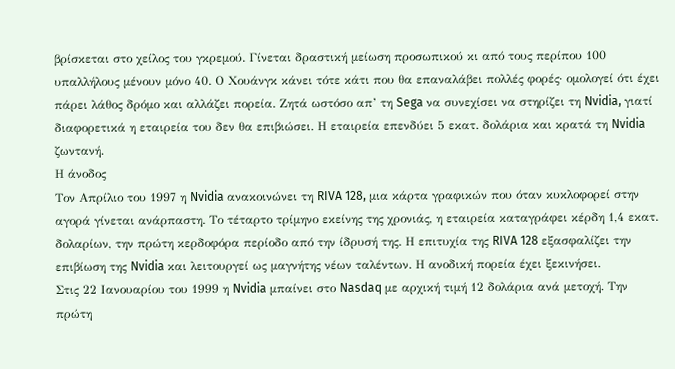βρίσκεται στο χείλος του γκρεμού. Γίνεται δραστική μείωση προσωπικού κι από τους περίπου 100 υπαλλήλους μένουν μόνο 40. Ο Χουάνγκ κάνει τότε κάτι που θα επαναλάβει πολλές φορές· ομολογεί ότι έχει πάρει λάθος δρόμο και αλλάζει πορεία. Ζητά ωστόσο απ’ τη Sega να συνεχίσει να στηρίζει τη Nvidia, γιατί διαφορετικά η εταιρεία του δεν θα επιβιώσει. Η εταιρεία επενδύει 5 εκατ. δολάρια και κρατά τη Nvidia ζωντανή.
Η άνοδος
Τον Απρίλιο του 1997 η Nvidia ανακοινώνει τη RIVA 128, μια κάρτα γραφικών που όταν κυκλοφορεί στην αγορά γίνεται ανάρπαστη. Το τέταρτο τρίμηνο εκείνης της χρονιάς, η εταιρεία καταγράφει κέρδη 1,4 εκατ. δολαρίων, την πρώτη κερδοφόρα περίοδο από την ίδρυσή της. Η επιτυχία της RIVA 128 εξασφαλίζει την επιβίωση της Nvidia και λειτουργεί ως μαγνήτης νέων ταλέντων. Η ανοδική πορεία έχει ξεκινήσει.
Στις 22 Ιανουαρίου του 1999 η Nvidia μπαίνει στο Nasdaq με αρχική τιμή 12 δολάρια ανά μετοχή. Την πρώτη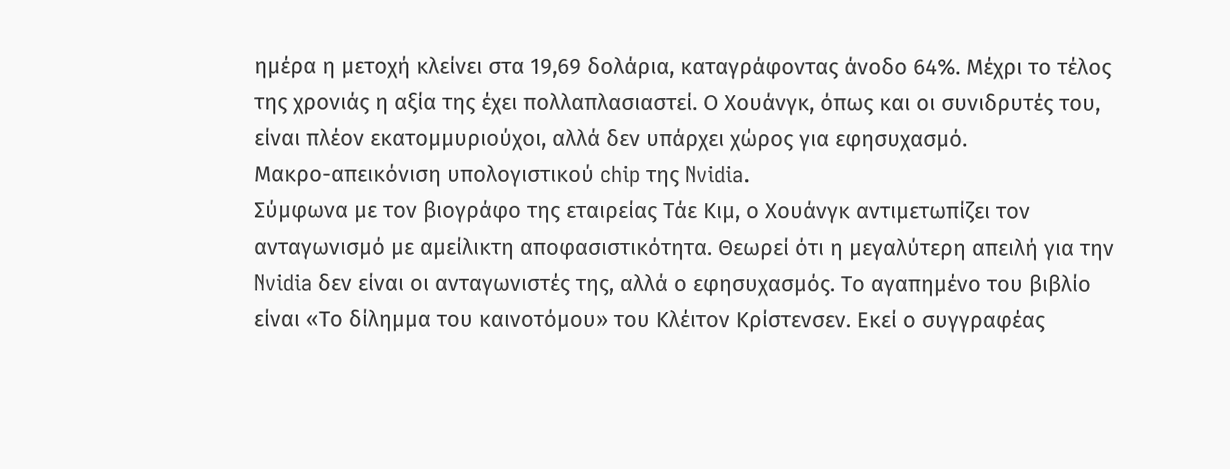ημέρα η μετοχή κλείνει στα 19,69 δολάρια, καταγράφοντας άνοδο 64%. Μέχρι το τέλος της χρονιάς η αξία της έχει πολλαπλασιαστεί. Ο Χουάνγκ, όπως και οι συνιδρυτές του, είναι πλέον εκατομμυριούχοι, αλλά δεν υπάρχει χώρος για εφησυχασμό.
Μακρο-απεικόνιση υπολογιστικού chip της Nvidia.
Σύμφωνα με τον βιογράφο της εταιρείας Τάε Κιμ, ο Χουάνγκ αντιμετωπίζει τον ανταγωνισμό με αμείλικτη αποφασιστικότητα. Θεωρεί ότι η μεγαλύτερη απειλή για την Nvidia δεν είναι οι ανταγωνιστές της, αλλά ο εφησυχασμός. Το αγαπημένο του βιβλίο είναι «Το δίλημμα του καινοτόμου» του Κλέιτον Κρίστενσεν. Εκεί ο συγγραφέας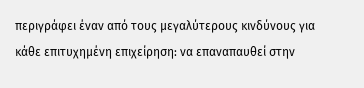περιγράφει έναν από τους μεγαλύτερους κινδύνους για κάθε επιτυχημένη επιχείρηση: να επαναπαυθεί στην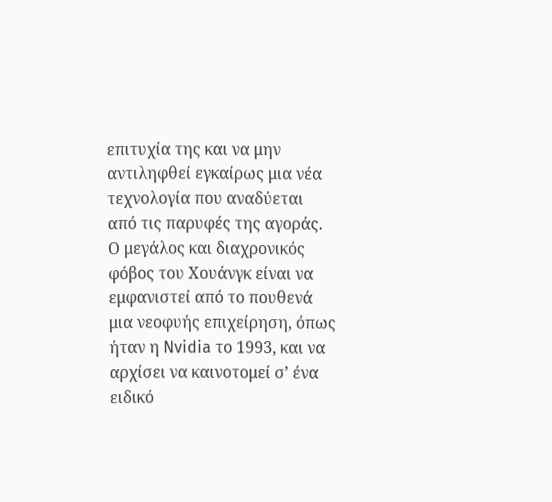επιτυχία της και να μην αντιληφθεί εγκαίρως μια νέα τεχνολογία που αναδύεται από τις παρυφές της αγοράς. Ο μεγάλος και διαχρονικός φόβος του Χουάνγκ είναι να εμφανιστεί από το πουθενά μια νεοφυής επιχείρηση, όπως ήταν η Nvidia το 1993, και να αρχίσει να καινοτομεί σ’ ένα ειδικό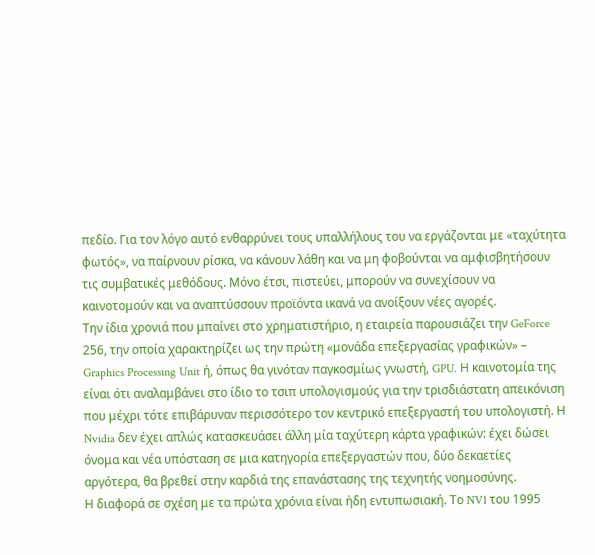πεδίο. Για τον λόγο αυτό ενθαρρύνει τους υπαλλήλους του να εργάζονται με «ταχύτητα φωτός», να παίρνουν ρίσκα, να κάνουν λάθη και να μη φοβούνται να αμφισβητήσουν τις συμβατικές μεθόδους. Μόνο έτσι, πιστεύει, μπορούν να συνεχίσουν να καινοτομούν και να αναπτύσσουν προϊόντα ικανά να ανοίξουν νέες αγορές.
Την ίδια χρονιά που μπαίνει στο χρηματιστήριο, η εταιρεία παρουσιάζει την GeForce 256, την οποία χαρακτηρίζει ως την πρώτη «μονάδα επεξεργασίας γραφικών» – Graphics Processing Unit ή, όπως θα γινόταν παγκοσμίως γνωστή, GPU. Η καινοτομία της είναι ότι αναλαμβάνει στο ίδιο το τσιπ υπολογισμούς για την τρισδιάστατη απεικόνιση που μέχρι τότε επιβάρυναν περισσότερο τον κεντρικό επεξεργαστή του υπολογιστή. Η Nvidia δεν έχει απλώς κατασκευάσει άλλη μία ταχύτερη κάρτα γραφικών: έχει δώσει όνομα και νέα υπόσταση σε μια κατηγορία επεξεργαστών που, δύο δεκαετίες αργότερα, θα βρεθεί στην καρδιά της επανάστασης της τεχνητής νοημοσύνης.
Η διαφορά σε σχέση με τα πρώτα χρόνια είναι ήδη εντυπωσιακή. Το NV1 του 1995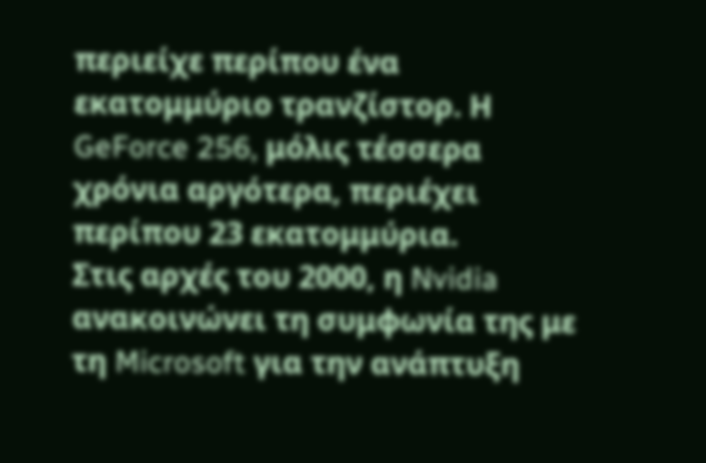περιείχε περίπου ένα εκατομμύριο τρανζίστορ. Η GeForce 256, μόλις τέσσερα χρόνια αργότερα, περιέχει περίπου 23 εκατομμύρια.
Στις αρχές του 2000, η Nvidia ανακοινώνει τη συμφωνία της με τη Microsoft για την ανάπτυξη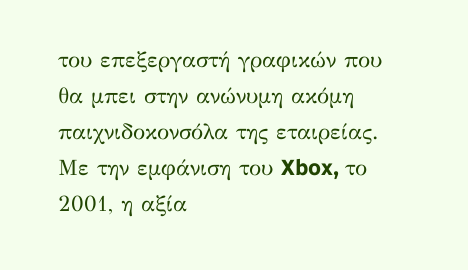του επεξεργαστή γραφικών που θα μπει στην ανώνυμη ακόμη παιχνιδοκονσόλα της εταιρείας. Με την εμφάνιση του Xbox, το 2001, η αξία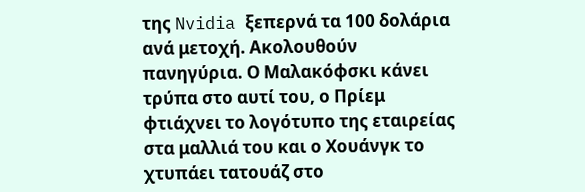της Nvidia ξεπερνά τα 100 δολάρια ανά μετοχή. Ακολουθούν πανηγύρια. Ο Μαλακόφσκι κάνει τρύπα στο αυτί του, ο Πρίεμ φτιάχνει το λογότυπο της εταιρείας στα μαλλιά του και ο Χουάνγκ το χτυπάει τατουάζ στο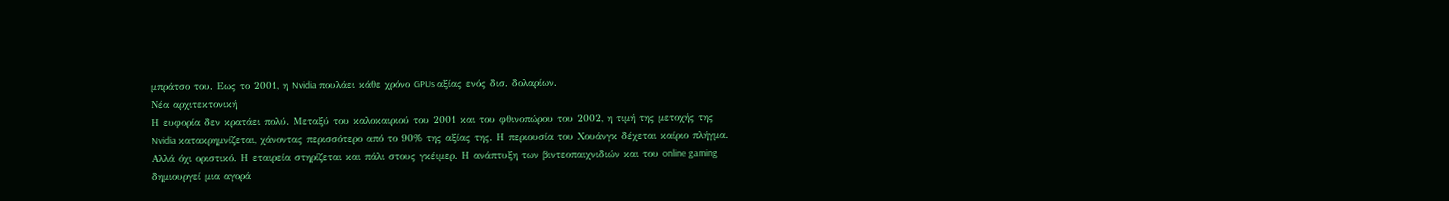μπράτσο του. Εως το 2001, η Nvidia πουλάει κάθε χρόνο GPUs αξίας ενός δισ. δολαρίων.
Νέα αρχιτεκτονική
Η ευφορία δεν κρατάει πολύ. Μεταξύ του καλοκαιριού του 2001 και του φθινοπώρου του 2002, η τιμή της μετοχής της Nvidia κατακρημνίζεται, χάνοντας περισσότερο από το 90% της αξίας της. Η περιουσία του Χουάνγκ δέχεται καίριο πλήγμα. Αλλά όχι οριστικό. Η εταιρεία στηρίζεται και πάλι στους γκέιμερ. Η ανάπτυξη των βιντεοπαιχνιδιών και του online gaming δημιουργεί μια αγορά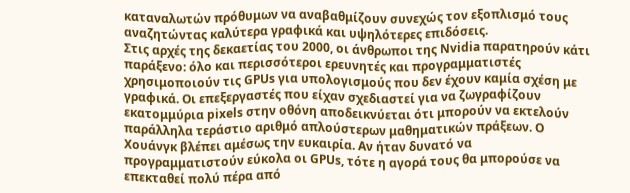καταναλωτών πρόθυμων να αναβαθμίζουν συνεχώς τον εξοπλισμό τους αναζητώντας καλύτερα γραφικά και υψηλότερες επιδόσεις.
Στις αρχές της δεκαετίας του 2000, οι άνθρωποι της Nvidia παρατηρούν κάτι παράξενο: όλο και περισσότεροι ερευνητές και προγραμματιστές χρησιμοποιούν τις GPUs για υπολογισμούς που δεν έχουν καμία σχέση με γραφικά. Οι επεξεργαστές που είχαν σχεδιαστεί για να ζωγραφίζουν εκατομμύρια pixels στην οθόνη αποδεικνύεται ότι μπορούν να εκτελούν παράλληλα τεράστιο αριθμό απλούστερων μαθηματικών πράξεων. Ο Χουάνγκ βλέπει αμέσως την ευκαιρία. Αν ήταν δυνατό να προγραμματιστούν εύκολα οι GPUs, τότε η αγορά τους θα μπορούσε να επεκταθεί πολύ πέρα από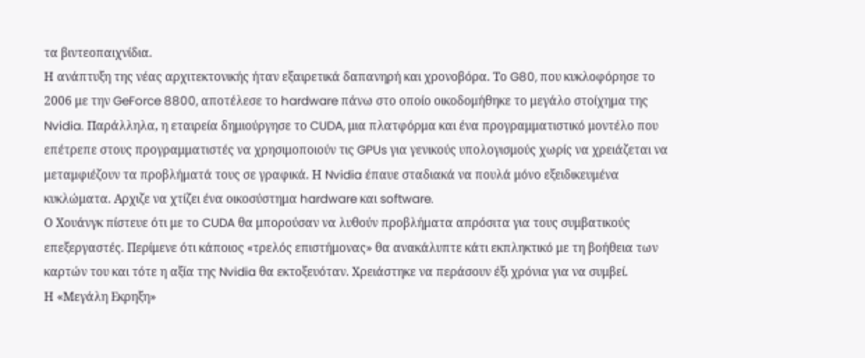τα βιντεοπαιχνίδια.
Η ανάπτυξη της νέας αρχιτεκτονικής ήταν εξαιρετικά δαπανηρή και χρονοβόρα. Το G80, που κυκλοφόρησε το 2006 με την GeForce 8800, αποτέλεσε το hardware πάνω στο οποίο οικοδομήθηκε το μεγάλο στοίχημα της Nvidia. Παράλληλα, η εταιρεία δημιούργησε το CUDA, μια πλατφόρμα και ένα προγραμματιστικό μοντέλο που επέτρεπε στους προγραμματιστές να χρησιμοποιούν τις GPUs για γενικούς υπολογισμούς χωρίς να χρειάζεται να μεταμφιέζουν τα προβλήματά τους σε γραφικά. Η Nvidia έπαυε σταδιακά να πουλά μόνο εξειδικευμένα κυκλώματα. Αρχιζε να χτίζει ένα οικοσύστημα hardware και software.
Ο Χουάνγκ πίστευε ότι με το CUDA θα μπορούσαν να λυθούν προβλήματα απρόσιτα για τους συμβατικούς επεξεργαστές. Περίμενε ότι κάποιος «τρελός επιστήμονας» θα ανακάλυπτε κάτι εκπληκτικό με τη βοήθεια των καρτών του και τότε η αξία της Nvidia θα εκτοξευόταν. Χρειάστηκε να περάσουν έξι χρόνια για να συμβεί.
Η «Μεγάλη Εκρηξη»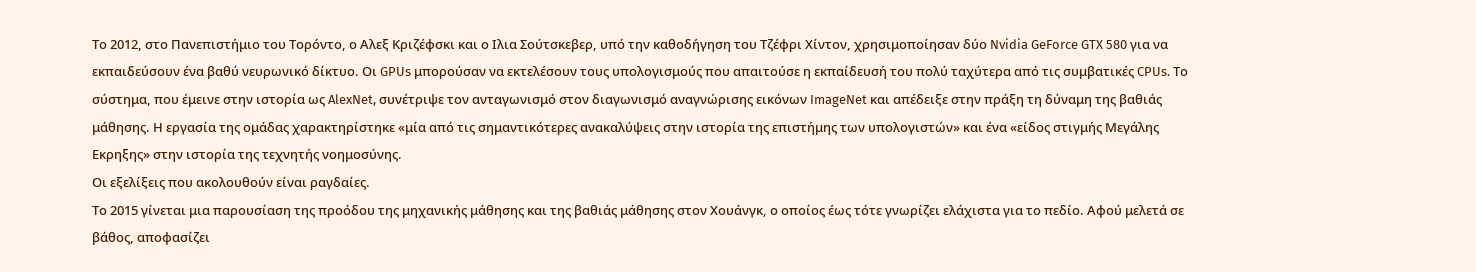Το 2012, στο Πανεπιστήμιο του Τορόντο, ο Αλεξ Κριζέφσκι και ο Ιλια Σούτσκεβερ, υπό την καθοδήγηση του Τζέφρι Χίντον, χρησιμοποίησαν δύο Nvidia GeForce GTX 580 για να εκπαιδεύσουν ένα βαθύ νευρωνικό δίκτυο. Οι GPUs μπορούσαν να εκτελέσουν τους υπολογισμούς που απαιτούσε η εκπαίδευσή του πολύ ταχύτερα από τις συμβατικές CPUs. Το σύστημα, που έμεινε στην ιστορία ως AlexNet, συνέτριψε τον ανταγωνισμό στον διαγωνισμό αναγνώρισης εικόνων ImageNet και απέδειξε στην πράξη τη δύναμη της βαθιάς μάθησης. Η εργασία της ομάδας χαρακτηρίστηκε «μία από τις σημαντικότερες ανακαλύψεις στην ιστορία της επιστήμης των υπολογιστών» και ένα «είδος στιγμής Μεγάλης Εκρηξης» στην ιστορία της τεχνητής νοημοσύνης.
Οι εξελίξεις που ακολουθούν είναι ραγδαίες.
Το 2015 γίνεται μια παρουσίαση της προόδου της μηχανικής μάθησης και της βαθιάς μάθησης στον Χουάνγκ, ο οποίος έως τότε γνωρίζει ελάχιστα για το πεδίο. Αφού μελετά σε βάθος, αποφασίζει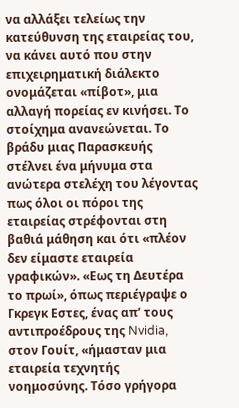να αλλάξει τελείως την κατεύθυνση της εταιρείας του, να κάνει αυτό που στην επιχειρηματική διάλεκτο ονομάζεται «πίβοτ», μια αλλαγή πορείας εν κινήσει. Το στοίχημα ανανεώνεται. Το βράδυ μιας Παρασκευής στέλνει ένα μήνυμα στα ανώτερα στελέχη του λέγοντας πως όλοι οι πόροι της εταιρείας στρέφονται στη βαθιά μάθηση και ότι «πλέον δεν είμαστε εταιρεία γραφικών». «Εως τη Δευτέρα το πρωί», όπως περιέγραψε ο Γκρεγκ Εστες, ένας απ’ τους αντιπροέδρους της Nvidia, στον Γουίτ, «ήμασταν μια εταιρεία τεχνητής νοημοσύνης. Τόσο γρήγορα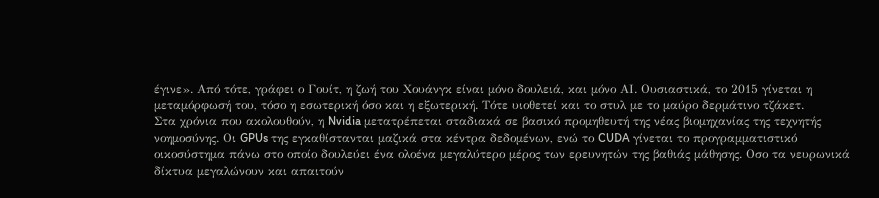έγινε». Από τότε, γράφει ο Γουίτ, η ζωή του Χουάνγκ είναι μόνο δουλειά, και μόνο ΑΙ. Ουσιαστικά, το 2015 γίνεται η μεταμόρφωσή του, τόσο η εσωτερική όσο και η εξωτερική. Τότε υιοθετεί και το στυλ με το μαύρο δερμάτινο τζάκετ.
Στα χρόνια που ακολουθούν, η Nvidia μετατρέπεται σταδιακά σε βασικό προμηθευτή της νέας βιομηχανίας της τεχνητής νοημοσύνης. Οι GPUs της εγκαθίστανται μαζικά στα κέντρα δεδομένων, ενώ το CUDA γίνεται το προγραμματιστικό οικοσύστημα πάνω στο οποίο δουλεύει ένα ολοένα μεγαλύτερο μέρος των ερευνητών της βαθιάς μάθησης. Οσο τα νευρωνικά δίκτυα μεγαλώνουν και απαιτούν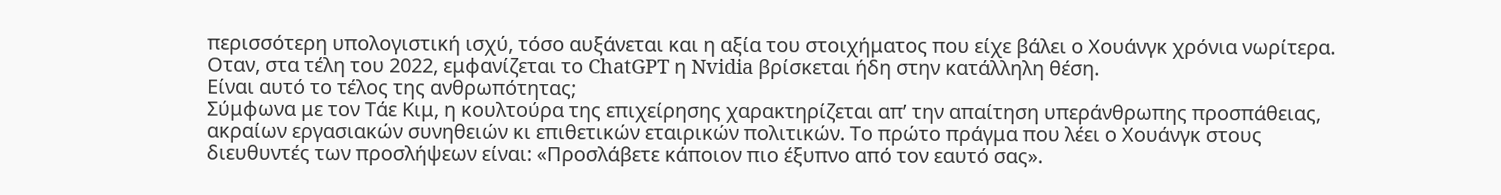περισσότερη υπολογιστική ισχύ, τόσο αυξάνεται και η αξία του στοιχήματος που είχε βάλει ο Χουάνγκ χρόνια νωρίτερα. Οταν, στα τέλη του 2022, εμφανίζεται το ChatGPT η Nvidia βρίσκεται ήδη στην κατάλληλη θέση.
Είναι αυτό το τέλος της ανθρωπότητας;
Σύμφωνα με τον Τάε Κιμ, η κουλτούρα της επιχείρησης χαρακτηρίζεται απ’ την απαίτηση υπεράνθρωπης προσπάθειας, ακραίων εργασιακών συνηθειών κι επιθετικών εταιρικών πολιτικών. Το πρώτο πράγμα που λέει ο Χουάνγκ στους διευθυντές των προσλήψεων είναι: «Προσλάβετε κάποιον πιο έξυπνο από τον εαυτό σας».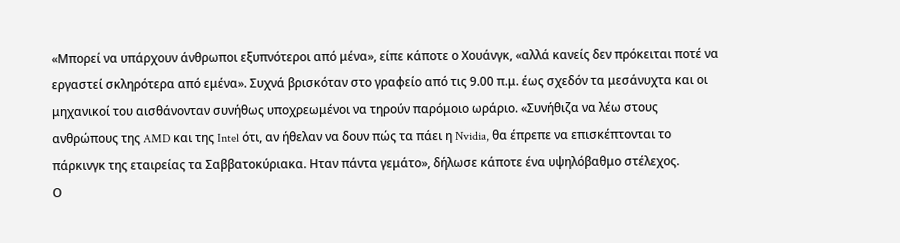«Μπορεί να υπάρχουν άνθρωποι εξυπνότεροι από μένα», είπε κάποτε ο Χουάνγκ, «αλλά κανείς δεν πρόκειται ποτέ να εργαστεί σκληρότερα από εμένα». Συχνά βρισκόταν στο γραφείο από τις 9.00 π.μ. έως σχεδόν τα μεσάνυχτα και οι μηχανικοί του αισθάνονταν συνήθως υποχρεωμένοι να τηρούν παρόμοιο ωράριο. «Συνήθιζα να λέω στους ανθρώπους της AMD και της Intel ότι, αν ήθελαν να δουν πώς τα πάει η Nvidia, θα έπρεπε να επισκέπτονται το πάρκινγκ της εταιρείας τα Σαββατοκύριακα. Ηταν πάντα γεμάτο», δήλωσε κάποτε ένα υψηλόβαθμο στέλεχος.
Ο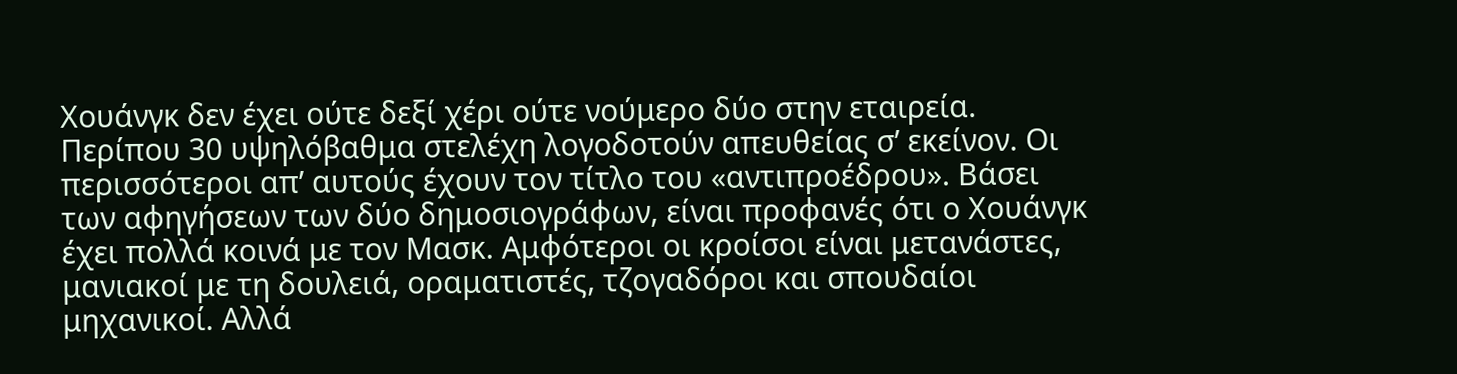Χουάνγκ δεν έχει ούτε δεξί χέρι ούτε νούμερο δύο στην εταιρεία. Περίπου 30 υψηλόβαθμα στελέχη λογοδοτούν απευθείας σ’ εκείνον. Οι περισσότεροι απ’ αυτούς έχουν τον τίτλο του «αντιπροέδρου». Βάσει των αφηγήσεων των δύο δημοσιογράφων, είναι προφανές ότι ο Χουάνγκ έχει πολλά κοινά με τον Μασκ. Αμφότεροι οι κροίσοι είναι μετανάστες, μανιακοί με τη δουλειά, οραματιστές, τζογαδόροι και σπουδαίοι μηχανικοί. Αλλά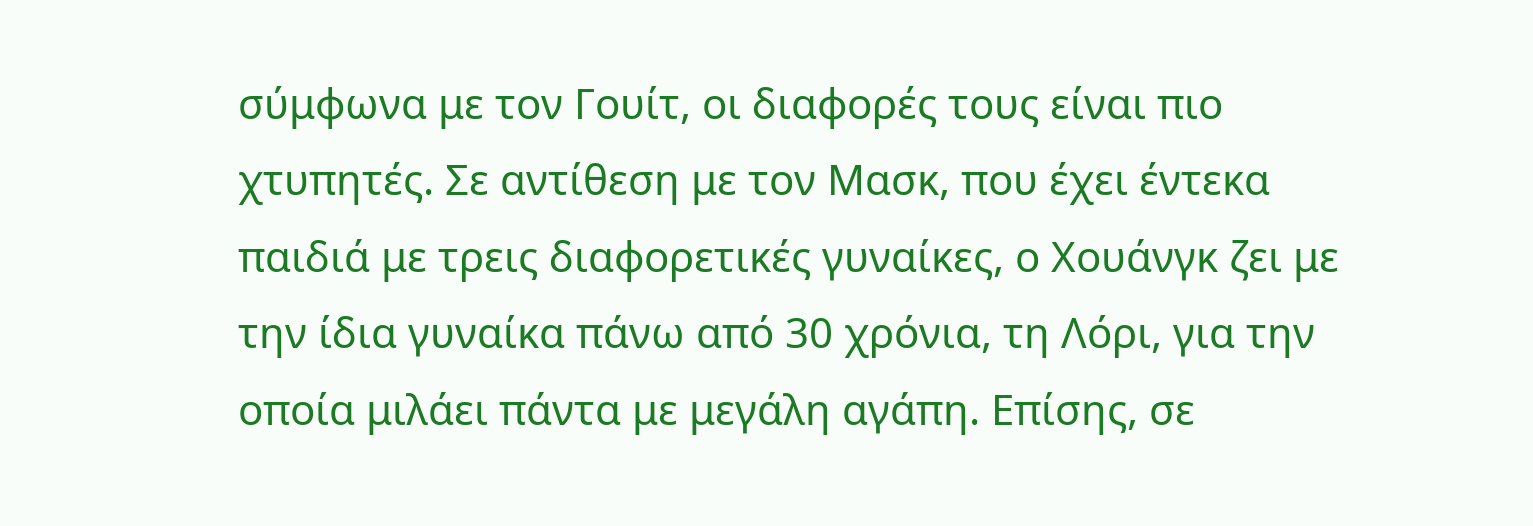σύμφωνα με τον Γουίτ, οι διαφορές τους είναι πιο χτυπητές. Σε αντίθεση με τον Μασκ, που έχει έντεκα παιδιά με τρεις διαφορετικές γυναίκες, ο Χουάνγκ ζει με την ίδια γυναίκα πάνω από 30 χρόνια, τη Λόρι, για την οποία μιλάει πάντα με μεγάλη αγάπη. Επίσης, σε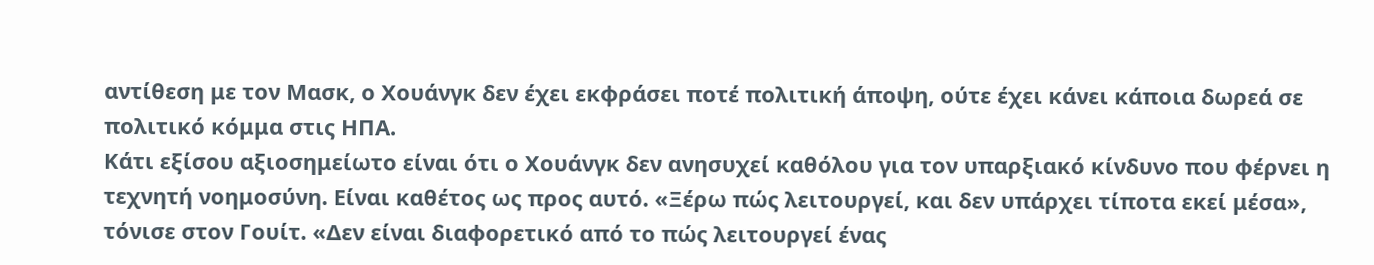αντίθεση με τον Μασκ, ο Χουάνγκ δεν έχει εκφράσει ποτέ πολιτική άποψη, ούτε έχει κάνει κάποια δωρεά σε πολιτικό κόμμα στις ΗΠΑ.
Κάτι εξίσου αξιοσημείωτο είναι ότι ο Χουάνγκ δεν ανησυχεί καθόλου για τον υπαρξιακό κίνδυνο που φέρνει η τεχνητή νοημοσύνη. Είναι καθέτος ως προς αυτό. «Ξέρω πώς λειτουργεί, και δεν υπάρχει τίποτα εκεί μέσα», τόνισε στον Γουίτ. «Δεν είναι διαφορετικό από το πώς λειτουργεί ένας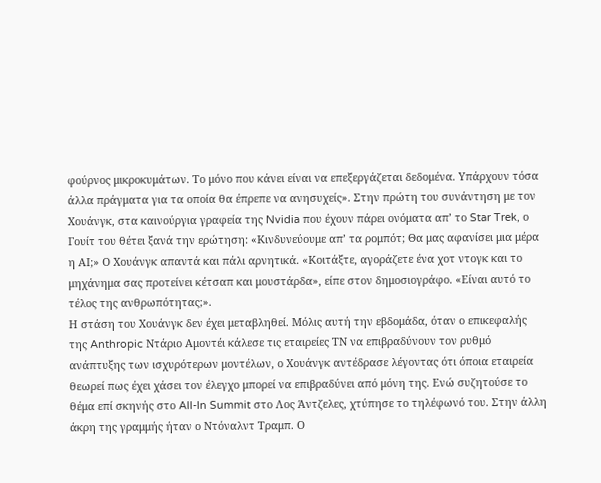φούρνος μικροκυμάτων. Το μόνο που κάνει είναι να επεξεργάζεται δεδομένα. Υπάρχουν τόσα άλλα πράγματα για τα οποία θα έπρεπε να ανησυχείς». Στην πρώτη του συνάντηση με τον Χουάνγκ, στα καινούργια γραφεία της Nvidia που έχουν πάρει ονόματα απ’ το Star Trek, ο Γουίτ του θέτει ξανά την ερώτηση: «Κινδυνεύουμε απ’ τα ρομπότ; Θα μας αφανίσει μια μέρα η ΑΙ;» Ο Χουάνγκ απαντά και πάλι αρνητικά. «Κοιτάξτε, αγοράζετε ένα χοτ ντογκ και το μηχάνημα σας προτείνει κέτσαπ και μουστάρδα», είπε στον δημοσιογράφο. «Είναι αυτό το τέλος της ανθρωπότητας;».
Η στάση του Χουάνγκ δεν έχει μεταβληθεί. Μόλις αυτή την εβδομάδα, όταν ο επικεφαλής της Anthropic Ντάριο Αμοντέι κάλεσε τις εταιρείες ΤΝ να επιβραδύνουν τον ρυθμό ανάπτυξης των ισχυρότερων μοντέλων, ο Χουάνγκ αντέδρασε λέγοντας ότι όποια εταιρεία θεωρεί πως έχει χάσει τον έλεγχο μπορεί να επιβραδύνει από μόνη της. Ενώ συζητούσε το θέμα επί σκηνής στο All-In Summit στο Λος Άντζελες, χτύπησε το τηλέφωνό του. Στην άλλη άκρη της γραμμής ήταν ο Ντόναλντ Τραμπ. Ο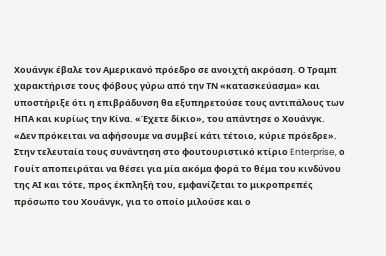Χουάνγκ έβαλε τον Αμερικανό πρόεδρο σε ανοιχτή ακρόαση. Ο Τραμπ χαρακτήρισε τους φόβους γύρω από την ΤΝ «κατασκεύασμα» και υποστήριξε ότι η επιβράδυνση θα εξυπηρετούσε τους αντιπάλους των ΗΠΑ και κυρίως την Κίνα. «Έχετε δίκιο», του απάντησε ο Χουάνγκ. «Δεν πρόκειται να αφήσουμε να συμβεί κάτι τέτοιο, κύριε πρόεδρε».
Στην τελευταία τους συνάντηση στο φουτουριστικό κτίριο Enterprise, ο Γουίτ αποπειράται να θέσει για μία ακόμα φορά το θέμα του κινδύνου της ΑΙ και τότε, προς έκπληξή του, εμφανίζεται το μικροπρεπές πρόσωπο του Χουάνγκ, για το οποίο μιλούσε και ο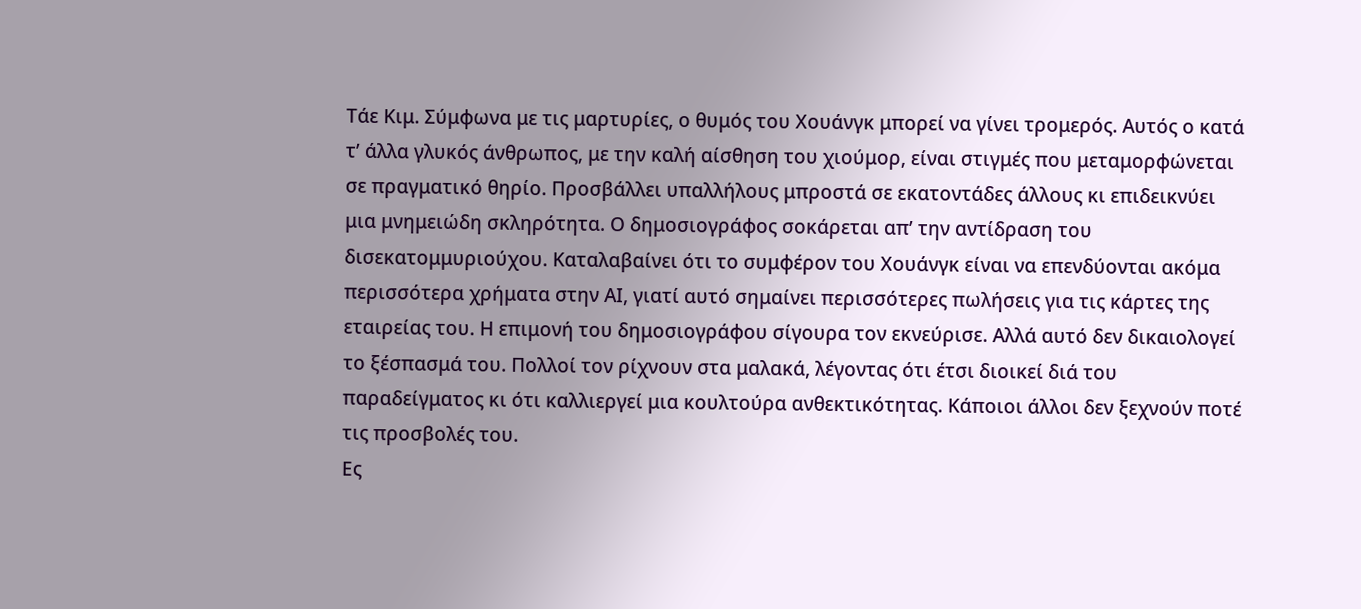Τάε Κιμ. Σύμφωνα με τις μαρτυρίες, ο θυμός του Χουάνγκ μπορεί να γίνει τρομερός. Αυτός ο κατά τ’ άλλα γλυκός άνθρωπος, με την καλή αίσθηση του χιούμορ, είναι στιγμές που μεταμορφώνεται σε πραγματικό θηρίο. Προσβάλλει υπαλλήλους μπροστά σε εκατοντάδες άλλους κι επιδεικνύει μια μνημειώδη σκληρότητα. Ο δημοσιογράφος σοκάρεται απ’ την αντίδραση του δισεκατομμυριούχου. Καταλαβαίνει ότι το συμφέρον του Χουάνγκ είναι να επενδύονται ακόμα περισσότερα χρήματα στην ΑΙ, γιατί αυτό σημαίνει περισσότερες πωλήσεις για τις κάρτες της εταιρείας του. Η επιμονή του δημοσιογράφου σίγουρα τον εκνεύρισε. Αλλά αυτό δεν δικαιολογεί το ξέσπασμά του. Πολλοί τον ρίχνουν στα μαλακά, λέγοντας ότι έτσι διοικεί διά του παραδείγματος κι ότι καλλιεργεί μια κουλτούρα ανθεκτικότητας. Κάποιοι άλλοι δεν ξεχνούν ποτέ τις προσβολές του.
Ες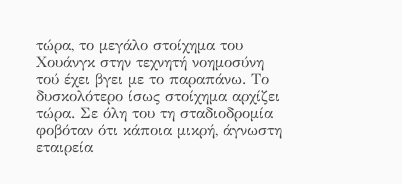τώρα, το μεγάλο στοίχημα του Χουάνγκ στην τεχνητή νοημοσύνη τού έχει βγει με το παραπάνω. Το δυσκολότερο ίσως στοίχημα αρχίζει τώρα. Σε όλη του τη σταδιοδρομία φοβόταν ότι κάποια μικρή, άγνωστη εταιρεία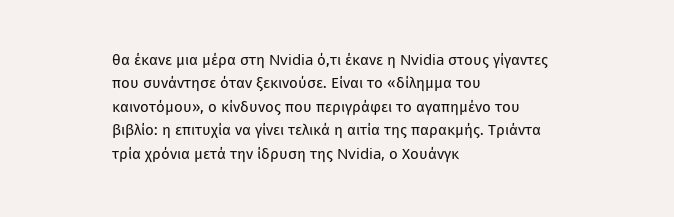θα έκανε μια μέρα στη Nvidia ό,τι έκανε η Nvidia στους γίγαντες που συνάντησε όταν ξεκινούσε. Είναι το «δίλημμα του καινοτόμου», ο κίνδυνος που περιγράφει το αγαπημένο του βιβλίο: η επιτυχία να γίνει τελικά η αιτία της παρακμής. Τριάντα τρία χρόνια μετά την ίδρυση της Nvidia, ο Χουάνγκ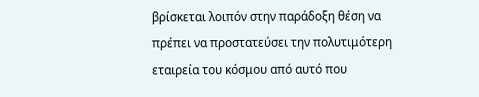βρίσκεται λοιπόν στην παράδοξη θέση να πρέπει να προστατεύσει την πολυτιμότερη εταιρεία του κόσμου από αυτό που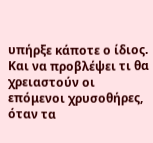υπήρξε κάποτε ο ίδιος. Και να προβλέψει τι θα χρειαστούν οι επόμενοι χρυσοθήρες, όταν τα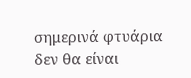σημερινά φτυάρια δεν θα είναι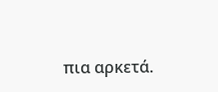πια αρκετά.